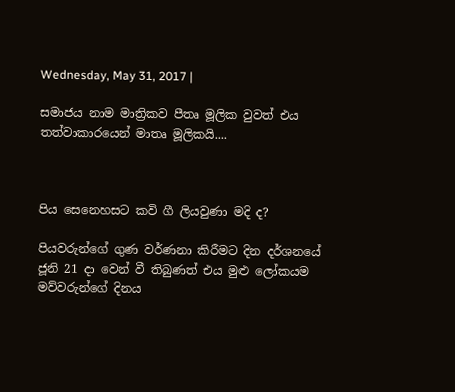Wednesday, May 31, 2017 |

සමාජය නාම මාත්‍රිකව පීතෘ මූලික වුවත් එය තත්වාකාරයෙන් මාතෘ මූලිකයි....



පිය සෙනෙහසට කවි ගී ලියවුණා මදි ද?

පියවරුන්ගේ ගුණ වර්ණනා කිරීමට දින දර්ශනයේ ජූනි 21 දා වෙන් වී තිබුණත් එය මුළු ලෝකයම මව්වරුන්ගේ දිනය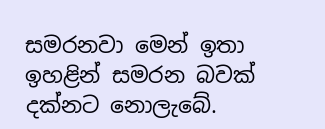සමරනවා මෙන් ඉතා ඉහළින් සමරන බවක් දක්නට නොලැබේ.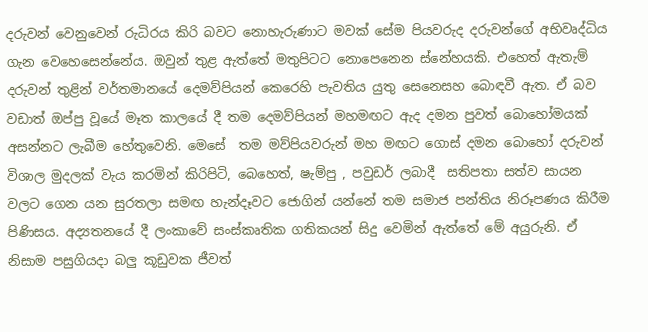දරුවන් වෙනුවෙන් රුධිරය කිරි බවට නොහැරුණාට මවක් සේම පියවරුද දරුවන්ගේ අභිවෘද්ධිය  ගැන වෙහෙසෙන්නේය. ඔවුන් තුළ ඇත්තේ මතුපිටට නොපෙනෙන ස්නේහයකි. එහෙත් ඇතැම් දරුවන් තුළින් වර්තමානයේ දෙමව්පියන් කෙරෙහි පැවතිය යුතු සෙනෙසහ බොඳවී ඇත. ඒ බව වඩාත් ඔප්පු වූයේ මෑත කාලයේ දී තම දෙමව්පියන් මහමඟට ඇද දමන පුවත් බොහෝමයක්  අසන්නට ලැබීම හේතුවෙනි. මෙසේ  තම මව්පියවරුන් මහ මඟට ගොස් දමන බොහෝ දරුවන් විශාල මුදලක් වැය කරමින් කිරිපිටි, බෙහෙත්, ෂැම්පු , පවුඩර් ලබාදී  සතිපතා සත්ව සායන වලට ගෙන යන සුරතලා සමඟ හැන්දෑවට ජොගින් යන්නේ තම සමාජ පන්තිය නිරූපණය කිරීම පිණිසය. අද්‍යතනයේ දී ලංකාවේ සංස්කෘතික ගතිකයන් සිදු වෙමින් ඇත්තේ මේ අයුරුනි. ඒ නිසාම පසුගියදා බලු කූඩුවක ජීවත්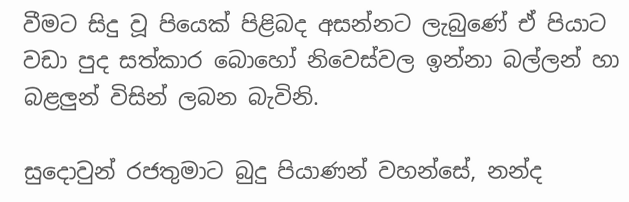වීමට සිදු වූ පියෙක් පිළිබද අසන්නට ලැබුණේ ඒ පියාට වඩා පුද සත්කාර බොහෝ නිවෙස්වල ඉන්නා බල්ලන් හා බළලුන් විසින් ලබන බැවිනි.

සුදොවුන් රජතුමාට බුදු පියාණන් වහන්සේ, නන්ද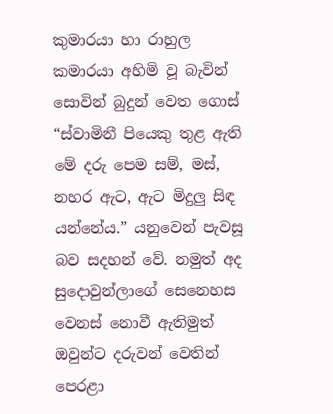කුමාරයා හා රාහුල කමාරයා අහිමි වූ බැවින් සොවින් බුදුන් වෙත ගොස්   “ස්වාමිනී පියෙකු තුළ ඇති මේ දරු පෙම සම්, මස්, නහර ඇට, ඇට මිදුලු සිඳ යන්නේය.” යනුවෙන් පැවසූ බව සදහන් වේ. නමුත් අද සුදොවුන්ලාගේ සෙනෙහස වෙනස් නොවී ඇතිමුත් ඔවුන්ට දරුවන් වෙතින් පෙරළා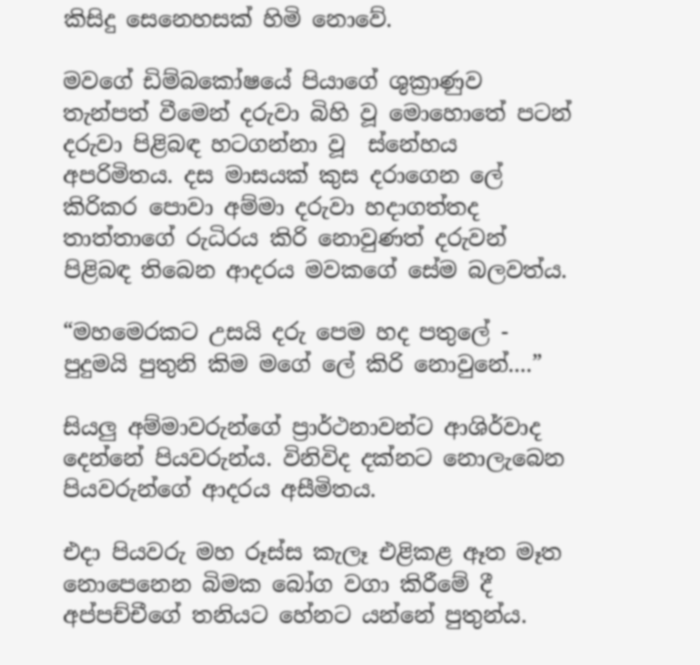කිසිදු සෙනෙහසක් හිමි නොවේ.

මවගේ ඩිම්බකෝෂයේ පියාගේ ශුක්‍රාණුව තැන්පත් වීමෙන් දරුවා බිහි වූ මොහොතේ පටන් දරුවා පිළිබඳ හටගන්නා වූ  ස්නේහය අපරිමිතය. දස මාසයක් කුස දරාගෙන ලේ කිරිකර පොවා අම්මා දරුවා හදාගත්තද තාත්තාගේ රුධිරය කිරි නොවුණත් දරුවන් පිළිබඳ තිබෙන ආදරය මවකගේ සේම බලවත්ය.

“මහමෙරකට උසයි දරු පෙම හද පතුලේ - පුදුමයි පුතුනි කිම මගේ ලේ කිරි නොවුනේ....”

සියලු අම්මාවරුන්ගේ ප්‍රාර්ථනාවන්ට ආශිර්වාද දෙන්නේ පියවරුන්ය. විනිවිද දක්නට නොලැබෙන පියවරුන්ගේ ආදරය අසීමිතය.

එදා පියවරු මහ රූස්ස කැලෑ එළිකළ ඈත මෑත නොපෙනෙන බිමක බෝග වගා කිරීමේ දී  අප්පච්චීගේ තනියට හේනට යන්නේ පුතුන්ය.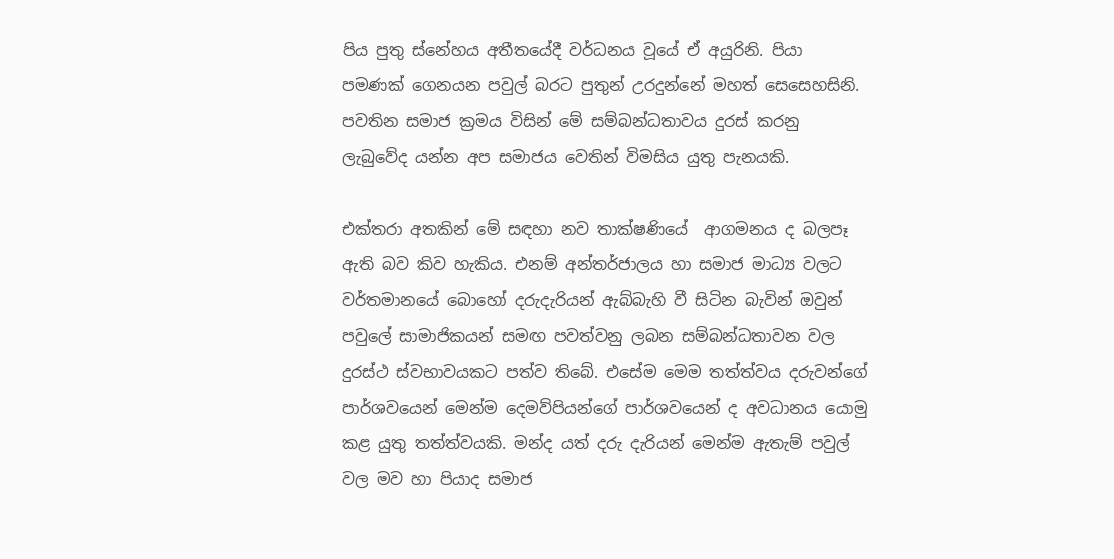පිය පුතු ස්නේහය අතීතයේදී වර්ධනය වූයේ ඒ අයුරිනි. පියා පමණක් ගෙනයන පවුල් බරට පුතුන් උරදුන්නේ මහත් සෙසෙහසිනි. පවතින සමාජ ක්‍රමය විසින් මේ සම්බන්ධතාවය දුරස් කරනු ලැබුවේද යන්න අප සමාජය වෙතින් විමසිය යුතු පැනයකි.

එක්තරා අතකින් මේ සඳහා නව තාක්ෂණියේ  ආගමනය ද බලපෑ ඇති බව කිව හැකිය. එනම් අන්තර්ජාලය හා සමාජ මාධ්‍ය වලට වර්තමානයේ බොහෝ දරුදැරියන් ඇබ්බැහි වී සිටින බැවින් ඔවුන් පවුලේ සාමාජිකයන් සමඟ පවත්වනු ලබන සම්බන්ධතාවන වල දුරස්ථ ස්වභාවයකට පත්ව තිබේ. එසේම මෙම තත්ත්වය දරුවන්ගේ පාර්ශවයෙන් මෙන්ම දෙමව්පියන්ගේ පාර්ශවයෙන් ද අවධානය යොමු කළ යුතු තත්ත්වයකි. මන්ද යත් දරු දැරියන් මෙන්ම ඇතැම් පවුල් වල මව හා පියාද සමාජ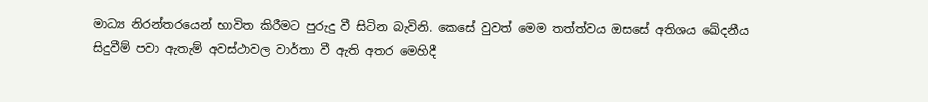මාධ්‍ය නිරන්තරයෙන් භාවිත කිරීමට පුරුදු වී සිටින බැවිනි. කෙසේ වුවත් මෙම තත්ත්වය ඔසසේ අතිශය ඛේදනීය සිදුවීම් පවා ඇතැම් අවස්ථාවල වාර්තා වී ඇති අතර මෙහිදී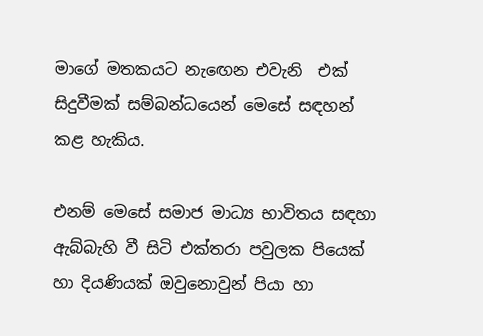මාගේ මතකයට නැඟෙන එවැනි  එක් සිදුවීමක් සම්බන්ධයෙන් මෙසේ සඳහන් කළ හැකිය.

එනම් මෙසේ සමාජ මාධ්‍ය භාවිතය සඳහා ඇබ්බැහි වී සිටි එක්තරා පවුලක පියෙක් හා දියණියක් ඔවුනොවුන් පියා හා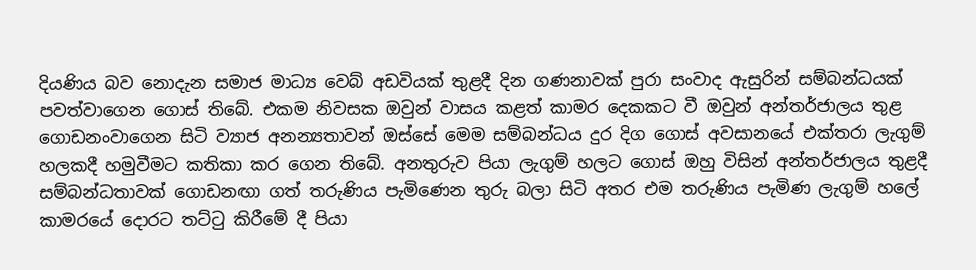දියණිය බව නොදැන සමාජ මාධ්‍ය වෙබ් අඩවියක් තුළදී දින ගණනාවක් පුරා සංවාද ඇසුරින් සම්බන්ධයක් පවත්වාගෙන ගොස් තිබේ. එකම නිවසක ඔවුන් වාසය කළත් කාමර දෙකකට වී ඔවුන් අන්තර්ජාලය තුළ ගොඩනංවාගෙන සිටි ව්‍යාජ අනන්‍යතාවන් ඔස්සේ මෙම සම්බන්ධය දුර දිග ගොස් අවසානයේ එක්තරා ලැගුම් හලකදී හමුවීමට කතිකා කර ගෙන තිබේ. අනතුරුව පියා ලැගුම් හලට ගොස් ඔහු විසින් අන්තර්ජාලය තුළදී සම්බන්ධතාවක් ගොඩනඟා ගත් තරුණිය පැමිණෙන තුරු බලා සිටි අතර එම තරුණිය පැමිණ ලැගුම් හලේ කාමරයේ දොරට තට්ටු කිරීමේ දී පියා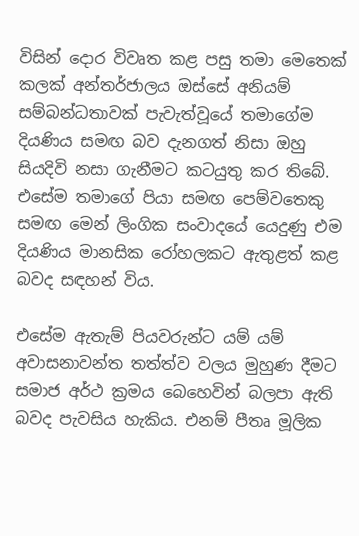විසින් දොර විවෘත කළ පසු තමා මෙතෙක් කලක් අන්තර්ජාලය ඔස්සේ අනියම් සම්බන්ධතාවක් පැවැත්වූයේ තමාගේම දියණිය සමඟ බව දැනගත් නිසා ඔහු සියදිවි නසා ගැනීමට කටයුතු කර තිබේ. එසේම තමාගේ පියා සමඟ පෙම්වතෙකු සමඟ මෙන් ලිංගික සංවාදයේ යෙදුණු එම දියණිය මානසික රෝහලකට ඇතුළත් කළ බවද සඳහන් විය.

එසේම ඇතැම් පියවරුන්ට යම් යම් අවාසනාවන්ත තත්ත්ව වලය මුහුණ දීමට සමාජ අර්ථ ක්‍රමය බෙහෙවින් බලපා ඇති බවද පැවසිය හැකිය. එනම් පීතෘ මූලික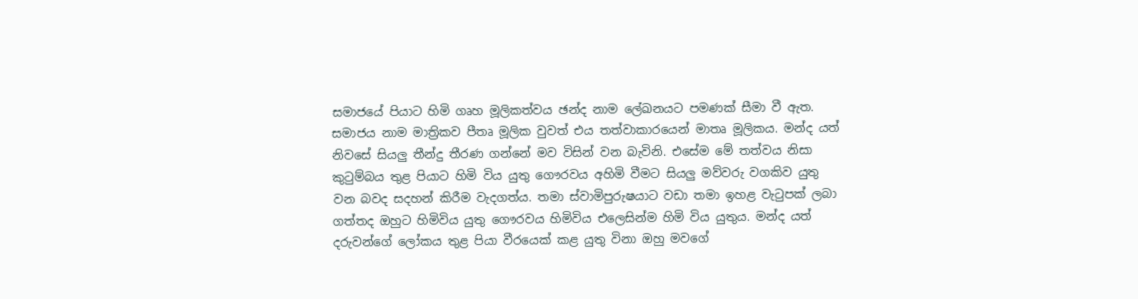සමාජයේ පියාට හිමි ගෘහ මූලිකත්වය ඡන්ද නාම ලේඛනයට පමණක් සීමා වී ඇත. සමාජය නාම මාත්‍රිකව පීතෘ මූලික වුවත් එය තත්වාකාරයෙන් මාතෘ මූලිකය. මන්ද යත් නිවසේ සියලු තීන්දු තීරණ ගන්නේ මව විසින් වන බැවිනි. එසේම මේ තත්වය නිසා කුටුම්බය තුළ පියාට හිමි විය යුතු ගෞරවය අහිමි වීමට සියලු මව්වරු වගකිව යුතු වන බවද සදහන් කිරීම වැදගත්ය. තමා ස්වාමිපුරුෂයාට වඩා තමා ඉහළ වැටුපක් ලබා ගත්තද ඔහුට හිමිවිය යුතු ගෞරවය හිමිවිය එලෙසින්ම හිමි විය යුතුය. මන්ද යත් දරුවන්ගේ ලෝකය තුළ පියා වීරයෙක් කළ යුතු විනා ඔහු මවගේ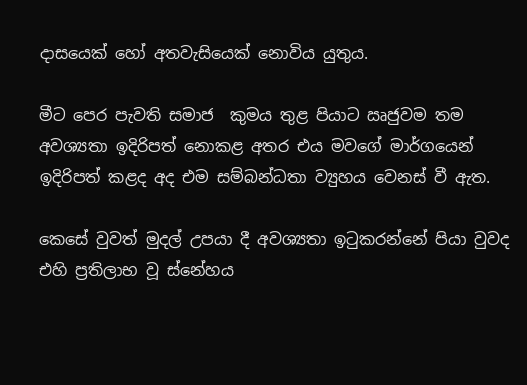දාසයෙක් හෝ අතවැසියෙක් නොවිය යුතුය.

මීට පෙර පැවති සමාජ  කුමය තුළ පියාට ඍජුවම තම අවශ්‍යතා ඉදිරිපත් නොකළ අතර එය මවගේ මාර්ගයෙන් ඉදිරිපත් කළද අද එම සම්බන්ධතා ව්‍යුහය වෙනස් වී ඇත.

කෙසේ වුවත් මුදල් උපයා දී අවශ්‍යතා ඉටුකරන්නේ පියා වුවද එහි ප්‍රතිලාභ වූ ස්නේහය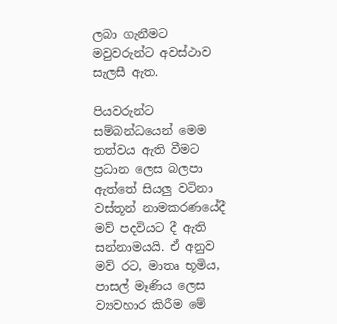ලබා ගැනීමට මවුවරුන්ට අවස්ථාව සැලසී ඇත.

පියවරුන්ට සම්බන්ධයෙන් මෙම තත්වය ඇති වීමට ප්‍රධාන ලෙස බලපා ඇත්තේ සියලු වටිනා  වස්තූන් නාමකරණයේදී මව් පදවියට දී ඇති සන්නාමයයි. ඒ අනුව මව් රට, මාතෘ භූමිය, පාසල් මෑණිය ලෙස ව්‍යවහාර කිරීම මේ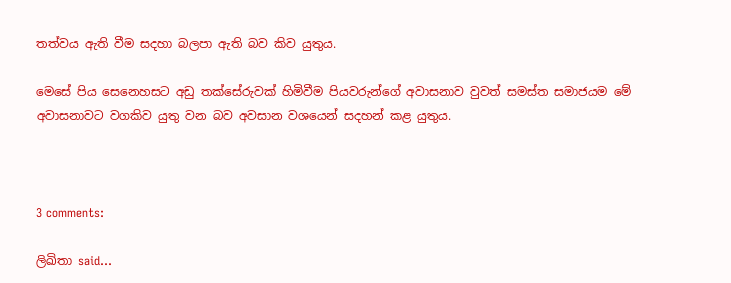තත්වය ඇති වීම සදහා බලපා ඇති බව කිව යුතුය.

මෙසේ පිය සෙනෙහසට අඩු තක්සේරුවක් හිමිවීම පියවරුන්ගේ අවාසනාව වුවත් සමස්ත සමාජයම මේ අවාසනාවට වගකිව යුතු වන බව අවසාන වශයෙන් සදහන් කළ යුතුය.



3 comments:

ලිඛිතා said...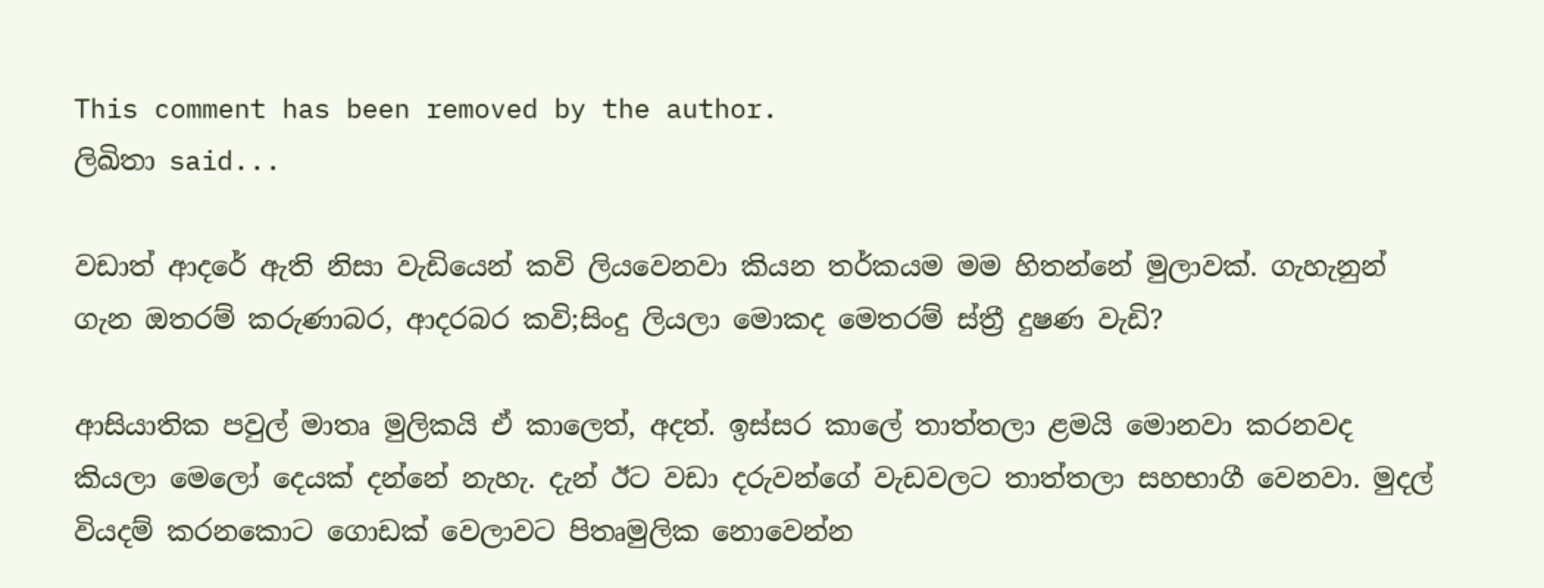This comment has been removed by the author.
ලිඛිතා said...

වඩාත් ආදරේ ඇති නිසා වැඩියෙන් කවි ලියවෙනවා කියන තර්කයම මම හිතන්නේ මුලාවක්. ගැහැනුන් ගැන ඔතරම් කරුණාබර, ආදරබර කවි;සිංදු ලියලා මොකද මෙතරම් ස්ත්‍රී දුෂණ වැඩි?

ආසියාතික පවුල් මාතෘ මුලිකයි ඒ කාලෙත්, අදත්. ඉස්සර කාලේ තාත්තලා ළමයි මොනවා කරනවද කියලා මෙලෝ දෙයක් දන්නේ නැහැ. දැන් ඊට වඩා දරුවන්ගේ වැඩවලට තාත්තලා සහභාගී වෙනවා. මුදල් වියදම් කරනකොට ගොඩක් වෙලාවට පිතෘමුලික නොවෙන්න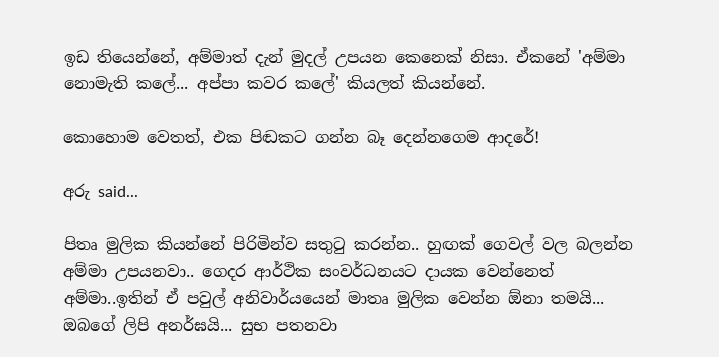ඉඩ තියෙන්නේ, අම්මාත් දැන් මුදල් උපයන කෙනෙක් නිසා. ඒකනේ 'අම්මා නොමැති කලේ... අප්පා කවර කලේ' කියලත් කියන්නේ.

කොහොම වෙතත්, එක පිඬකට ගන්න බෑ දෙන්නගෙම ආදරේ!

අරු said...

පිතෘ මුලික කියන්නේ පිරිමින්ව සතුටු කරන්න.. හුඟක් ගෙවල් වල බලන්න අම්මා උපයනවා.. ගෙදර ආර්ථික සංවර්ධනයට දායක වෙන්නෙත් අම්මා..ඉතින් ඒ පවුල් අනිවාර්යයෙන් මාතෘ මුලික වෙන්න ඕනා තමයි...
ඔබගේ ලිපි අනර්ඝයි... සුභ පතනවා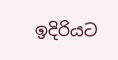ඉදිරියට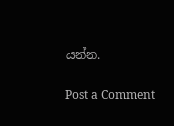යන්න.

Post a Comment